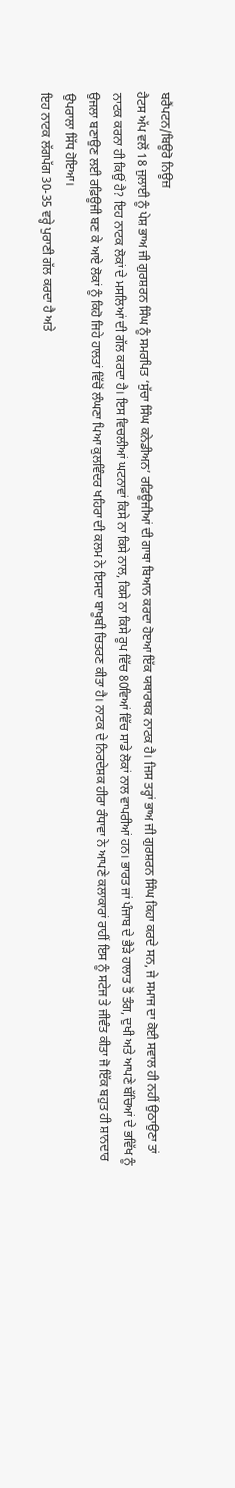ਬਰੈਂਪਟਨ/ਬਿਊਰੋ ਨਿਊਜ਼
ਹੈਟਸ ਅੱਪ ਵਲੋਂ 18 ਜੁਲਾਈ ਨੂੰ ਪੇਸ਼ ਭਾਅ ਜੀ ਗੁਰਸ਼ਰਨ ਸਿੰਘ ਨੂੰ ਸਮਰਪਿਤ ‘ਸੁੱਚਾ ਸਿੰਘ ਕਨੇਡੀਅਨ’ ਰਫ਼ਿਊਜੀਆਂ ਦੀ ਗਾਥਾ ਬਿਆਨ ਕਰਦਾ ਹੋੲਆ ਇੱਕ ਯਥਾਰਥਕ ਨਾਟਕ ਹੈ। ਜਿਸ ਤਰ੍ਹਾਂ ਭਾਅ ਜੀ ਗੁਰਸ਼ਰਨ ਸਿੰਘ ਕਿਹਾ ਕਰਦੇ ਸਨ, ਜੇ ਸਮਾਜ ਦਾ ਕੋਈ ਸਵਾਲ ਹੀ ਨਹੀਂ ਉਠਾਉਣਾ ਤਾਂ ਨਾਟਕ ਕਰਨਾ ਹੀ ਕਿਉਂ ਹੈ? ਇਹ ਨਾਟਕ ਲੋਕਾਂ ਦੇ ਮਸਲਿਆਂ ਦੀ ਗੱਲ ਕਰਦਾ ਹੈ। ਇਸ ਵਿਚਲੀਆਂ ਘਟਨਾਵਾਂ ਕਿਸੇ ਨਾ ਕਿਸੇ ਨਾਲ, ਕਿਸੇ ਨਾ ਕਿਸੇ ਰੂਪ ਵਿੱਚ 80ਵਿਆਂ ਵਿੱਚ ਸਾਡੇ ਲੋਕਾਂ ਨਾਲ ਵਾਪਰੀਆਂ ਹਨ। ਭਾਰਤ ਜਾਂ ਪੰਜਾਬ ਦੇ ਭੈੜੇ ਹਾਲਾਤ ਤੋਂ ਤੰਗ, ਦੁਖੀ ਅਤੇ ਆਪਣੇ ਬੱਚਿਆਂ ਦੇ ਭਵਿੱਖ ਨੂੰ ਉਜਲਾ ਬਣਾਉਣ ਲਈ ਰਫ਼ਿਊਜੀ ਬਣ ਕੇ ਆਏ ਲੋਕਾਂ ਨੂੰ ਕਿਹੋ ਜਿਹੇ ਹਾਲਤਾਂ ਵਿੱਚੋਂ ਲੰਘਣਾ ਪਿਆ ਕੁਲਵਿੰਦਰ ਖਹਿਰਾ ਦੀ ਕਲਮ ਨੇ ਇਸਦਾ ਬਾਖੂਬੀ ਚਿਤਰਣ ਕੀਤਾ ਹੈ। ਨਾਟਕ ਦੇ ਨਿਰਦੇਸ਼ਕ ਹੀਰਾ ਰੰਧਾਵਾ ਨੇ ਆਪਣੇ ਕਲਾਕਾਰਾਂ ਰਾਹੀਂ ਇਸ ਨੂੰ ਸਟੇਜ ਤੇ ਜੀਵੰਤ ਕੀਤਾ ਜੋ ਇੱਕ ਬਹੁਤ ਹੀ ਸ਼ਾਨਦਾਰ ਉਪਰਾਲਾ ਸਿੱਧ ਹੋਇਆ।
ਇਹ ਨਾਟਕ ਲੱਗਪੱਗ 30-35 ਵਰ੍ਹੇ ਪੁਰਾਣੀ ਗੱਲ ਕਰਦਾ ਹੈ ਅਤੇ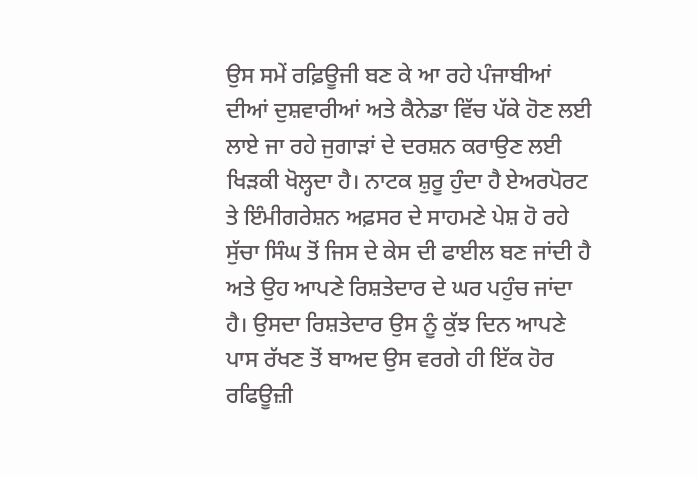ਉਸ ਸਮੇਂ ਰਫ਼ਿਊਜੀ ਬਣ ਕੇ ਆ ਰਹੇ ਪੰਜਾਬੀਆਂ ਦੀਆਂ ਦੁਸ਼ਵਾਰੀਆਂ ਅਤੇ ਕੈਨੇਡਾ ਵਿੱਚ ਪੱਕੇ ਹੋਣ ਲਈ ਲਾਏ ਜਾ ਰਹੇ ਜੁਗਾੜਾਂ ਦੇ ਦਰਸ਼ਨ ਕਰਾਉਣ ਲਈ ਖਿੜਕੀ ਖੋਲ੍ਹਦਾ ਹੈ। ਨਾਟਕ ਸ਼ੁਰੂ ਹੁੰਦਾ ਹੈ ਏਅਰਪੋਰਟ ਤੇ ਇੰਮੀਗਰੇਸ਼ਨ ਅਫ਼ਸਰ ਦੇ ਸਾਹਮਣੇ ਪੇਸ਼ ਹੋ ਰਹੇ ਸੁੱਚਾ ਸਿੰਘ ਤੋਂ ਜਿਸ ਦੇ ਕੇਸ ਦੀ ਫਾਈਲ ਬਣ ਜਾਂਦੀ ਹੈ ਅਤੇ ਉਹ ਆਪਣੇ ਰਿਸ਼ਤੇਦਾਰ ਦੇ ਘਰ ਪਹੁੰਚ ਜਾਂਦਾ ਹੈ। ਉਸਦਾ ਰਿਸ਼ਤੇਦਾਰ ਉਸ ਨੂੰ ਕੁੱਝ ਦਿਨ ਆਪਣੇ ਪਾਸ ਰੱਖਣ ਤੋਂ ਬਾਅਦ ਉਸ ਵਰਗੇ ਹੀ ਇੱਕ ਹੋਰ ਰਫਿਊਜ਼ੀ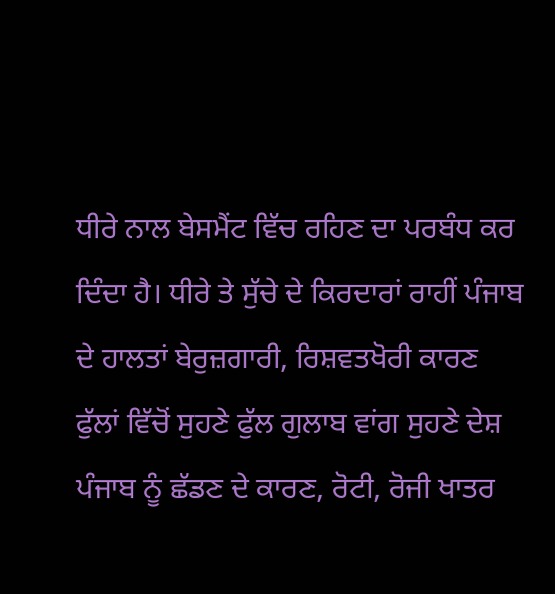ਧੀਰੇ ਨਾਲ ਬੇਸਮੈਂਟ ਵਿੱਚ ਰਹਿਣ ਦਾ ਪਰਬੰਧ ਕਰ ਦਿੰਦਾ ਹੈ। ਧੀਰੇ ਤੇ ਸੁੱਚੇ ਦੇ ਕਿਰਦਾਰਾਂ ਰਾਹੀਂ ਪੰਜਾਬ ਦੇ ਹਾਲਤਾਂ ਬੇਰੁਜ਼ਗਾਰੀ, ਰਿਸ਼ਵਤਖੋਰੀ ਕਾਰਣ ਫੁੱਲਾਂ ਵਿੱਚੋਂ ਸੁਹਣੇ ਫੁੱਲ ਗੁਲਾਬ ਵਾਂਗ ਸੁਹਣੇ ਦੇਸ਼ ਪੰਜਾਬ ਨੂੰ ਛੱਡਣ ਦੇ ਕਾਰਣ, ਰੋਟੀ, ਰੋਜੀ ਖਾਤਰ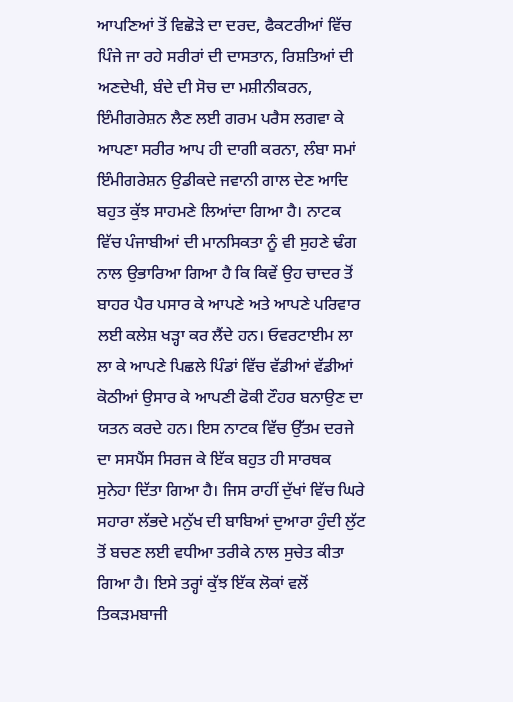ਆਪਣਿਆਂ ਤੋਂ ਵਿਛੋੜੇ ਦਾ ਦਰਦ, ਫੈਕਟਰੀਆਂ ਵਿੱਚ ਪਿੰਜੇ ਜਾ ਰਹੇ ਸਰੀਰਾਂ ਦੀ ਦਾਸਤਾਨ, ਰਿਸ਼ਤਿਆਂ ਦੀ ਅਣਦੇਖੀ, ਬੰਦੇ ਦੀ ਸੋਚ ਦਾ ਮਸ਼ੀਨੀਕਰਨ, ਇੰਮੀਗਰੇਸ਼ਨ ਲੈਣ ਲਈ ਗਰਮ ਪਰੈਸ ਲਗਵਾ ਕੇ ਆਪਣਾ ਸਰੀਰ ਆਪ ਹੀ ਦਾਗੀ ਕਰਨਾ, ਲੰਬਾ ਸਮਾਂ ਇੰਮੀਗਰੇਸ਼ਨ ਉਡੀਕਦੇ ਜਵਾਨੀ ਗਾਲ ਦੇਣ ਆਦਿ ਬਹੁਤ ਕੁੱਝ ਸਾਹਮਣੇ ਲਿਆਂਦਾ ਗਿਆ ਹੈ। ਨਾਟਕ ਵਿੱਚ ਪੰਜਾਬੀਆਂ ਦੀ ਮਾਨਸਿਕਤਾ ਨੂੰ ਵੀ ਸੁਹਣੇ ਢੰਗ ਨਾਲ ਉਭਾਰਿਆ ਗਿਆ ਹੈ ਕਿ ਕਿਵੇਂ ਉਹ ਚਾਦਰ ਤੋਂ ਬਾਹਰ ਪੈਰ ਪਸਾਰ ਕੇ ਆਪਣੇ ਅਤੇ ਆਪਣੇ ਪਰਿਵਾਰ ਲਈ ਕਲੇਸ਼ ਖੜ੍ਹਾ ਕਰ ਲੈਂਦੇ ਹਨ। ਓਵਰਟਾਈਮ ਲਾ ਲਾ ਕੇ ਆਪਣੇ ਪਿਛਲੇ ਪਿੰਡਾਂ ਵਿੱਚ ਵੱਡੀਆਂ ਵੱਡੀਆਂ ਕੋਠੀਆਂ ਉਸਾਰ ਕੇ ਆਪਣੀ ਫੋਕੀ ਟੌਹਰ ਬਨਾਉਣ ਦਾ ਯਤਨ ਕਰਦੇ ਹਨ। ਇਸ ਨਾਟਕ ਵਿੱਚ ਉੱਤਮ ਦਰਜੇ ਦਾ ਸਸਪੈਂਸ ਸਿਰਜ ਕੇ ਇੱਕ ਬਹੁਤ ਹੀ ਸਾਰਥਕ ਸੁਨੇਹਾ ਦਿੱਤਾ ਗਿਆ ਹੈ। ਜਿਸ ਰਾਹੀਂ ਦੁੱਖਾਂ ਵਿੱਚ ਘਿਰੇ ਸਹਾਰਾ ਲੱਭਦੇ ਮਨੁੱਖ ਦੀ ਬਾਬਿਆਂ ਦੁਆਰਾ ਹੁੰਦੀ ਲੁੱਟ ਤੋਂ ਬਚਣ ਲਈ ਵਧੀਆ ਤਰੀਕੇ ਨਾਲ ਸੁਚੇਤ ਕੀਤਾ ਗਿਆ ਹੈ। ਇਸੇ ਤਰ੍ਹਾਂ ਕੁੱਝ ਇੱਕ ਲੋਕਾਂ ਵਲੋਂ ਤਿਕੜਮਬਾਜੀ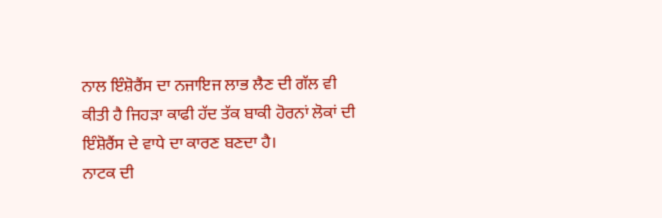ਨਾਲ ਇੰਸ਼ੋਰੈਂਸ ਦਾ ਨਜਾਇਜ ਲਾਭ ਲੈਣ ਦੀ ਗੱਲ ਵੀ ਕੀਤੀ ਹੈ ਜਿਹੜਾ ਕਾਫੀ ਹੱਦ ਤੱਕ ਬਾਕੀ ਹੋਰਨਾਂ ਲੋਕਾਂ ਦੀ ਇੰਸ਼ੋਰੈਂਸ ਦੇ ਵਾਧੇ ਦਾ ਕਾਰਣ ਬਣਦਾ ਹੈ।
ਨਾਟਕ ਦੀ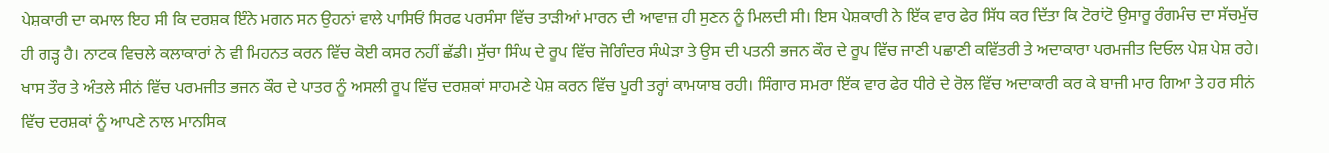ਪੇਸ਼ਕਾਰੀ ਦਾ ਕਮਾਲ ਇਹ ਸੀ ਕਿ ਦਰਸ਼ਕ ਇੰਨੇ ਮਗਨ ਸਨ ਉਹਨਾਂ ਵਾਲੇ ਪਾਸਿਓਂ ਸਿਰਫ ਪਰਸੰਸਾ ਵਿੱਚ ਤਾੜੀਆਂ ਮਾਰਨ ਦੀ ਆਵਾਜ਼ ਹੀ ਸੁਣਨ ਨੂੰ ਮਿਲਦੀ ਸੀ। ਇਸ ਪੇਸ਼ਕਾਰੀ ਨੇ ਇੱਕ ਵਾਰ ਫੇਰ ਸਿੱਧ ਕਰ ਦਿੱਤਾ ਕਿ ਟੋਰਾਂਟੋ ਉਸਾਰੂ ਰੰਗਮੰਚ ਦਾ ਸੱਚਮੁੱਚ ਹੀ ਗੜ੍ਹ ਹੈ। ਨਾਟਕ ਵਿਚਲੇ ਕਲਾਕਾਰਾਂ ਨੇ ਵੀ ਮਿਹਨਤ ਕਰਨ ਵਿੱਚ ਕੋਈ ਕਸਰ ਨਹੀਂ ਛੱਡੀ। ਸੁੱਚਾ ਸਿੰਘ ਦੇ ਰੂਪ ਵਿੱਚ ਜੋਗਿੰਦਰ ਸੰਘੇੜਾ ਤੇ ਉਸ ਦੀ ਪਤਨੀ ਭਜਨ ਕੌਰ ਦੇ ਰੂਪ ਵਿੱਚ ਜਾਣੀ ਪਛਾਣੀ ਕਵਿੱਤਰੀ ਤੇ ਅਦਾਕਾਰਾ ਪਰਮਜੀਤ ਦਿਓਲ ਪੇਸ਼ ਪੇਸ਼ ਰਹੇ। ਖਾਸ ਤੌਰ ਤੇ ਅੰਤਲੇ ਸੀਨਂ ਵਿੱਚ ਪਰਮਜੀਤ ਭਜਨ ਕੌਰ ਦੇ ਪਾਤਰ ਨੂੰ ਅਸਲੀ ਰੂਪ ਵਿੱਚ ਦਰਸ਼ਕਾਂ ਸਾਹਮਣੇ ਪੇਸ਼ ਕਰਨ ਵਿੱਚ ਪੂਰੀ ਤਰ੍ਹਾਂ ਕਾਮਯਾਬ ਰਹੀ। ਸਿੰਗਾਰ ਸਮਰਾ ਇੱਕ ਵਾਰ ਫੇਰ ਧੀਰੇ ਦੇ ਰੋਲ ਵਿੱਚ ਅਦਾਕਾਰੀ ਕਰ ਕੇ ਬਾਜੀ ਮਾਰ ਗਿਆ ਤੇ ਹਰ ਸੀਨਂ ਵਿੱਚ ਦਰਸ਼ਕਾਂ ਨੂੰ ਆਪਣੇ ਨਾਲ ਮਾਨਸਿਕ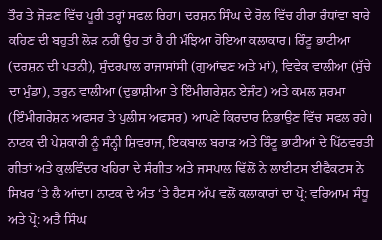ਤੌਰ ਤੇ ਜੋੜਣ ਵਿੱਚ ਪੂਰੀ ਤਰ੍ਹਾਂ ਸਫਲ ਰਿਹਾ। ਦਰਸ਼ਨ ਸਿੰਘ ਦੇ ਰੋਲ ਵਿੱਚ ਹੀਰਾ ਰੰਧਾਂਵਾ ਬਾਰੇ ਕਹਿਣ ਦੀ ਬਹੁਤੀ ਲੋੜ ਨਹੀਂ ਉਹ ਤਾਂ ਹੈ ਹੀ ਮੰਝਿਆ ਹੋਇਆ ਕਲਾਕਾਰ। ਰਿੰਟੂ ਭਾਟੀਆ (ਦਰਸ਼ਨ ਦੀ ਪਤਨੀ), ਸੁੰਦਰਪਾਲ ਰਾਜਾਸਾਂਸੀ (ਗੁਆਂਢਣ ਅਤੇ ਮਾਂ), ਵਿਵੇਕ ਵਾਲੀਆ (ਸੁੱਚੇ ਦਾ ਮੁੰਡਾ), ਤਰੁਨ ਵਾਲੀਆ (ਦੁਭਾਸ਼ੀਆ ਤੇ ਇੰਮੀਗਰੇਸ਼ਨ ਏਜੰਟ) ਅਤੇ ਕਮਲ ਸ਼ਰਮਾ (ਇੰਮੀਗਰੇਸ਼ਨ ਅਫਸਰ ਤੇ ਪੁਲੀਸ ਅਫਸਰ) ਆਪਣੇ ਕਿਰਦਾਰ ਨਿਭਾਉਣ ਵਿੱਚ ਸਫਲ ਰਹੇ।
ਨਾਟਕ ਦੀ ਪੇਸ਼ਕਾਰੀ ਨੂੰ ਸੰਨ੍ਹੀ ਸ਼ਿਵਰਾਜ, ਇਕਬਾਲ ਬਰਾੜ ਅਤੇ ਰਿੰਟੂ ਭਾਟੀਆਂ ਦੇ ਪਿੱਠਵਰਤੀ ਗੀਤਾਂ ਅਤੇ ਕੁਲਵਿੰਦਰ ਖਹਿਰਾ ਦੇ ਸੰਗੀਤ ਅਤੇ ਜਸਪਾਲ ਢਿੱਲੋਂ ਨੇ ਲਾਈਟਸ ਈਫੈਕਟਸ ਨੇ ਸਿਖਰ ‘ਤੇ ਲੈ ਆਂਦਾ। ਨਾਟਕ ਦੇ ਅੰਤ ‘ਤੇ ਹੈਟਸ ਅੱਪ ਵਲੋਂ ਕਲਾਕਾਰਾਂ ਦਾ ਪ੍ਰੋ: ਵਰਿਆਮ ਸੰਧੂ ਅਤੇ ਪ੍ਰੋ: ਅਤੈ ਸਿੰਘ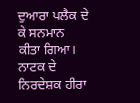ਦੁਆਰਾ ਪਲੈਕ ਦੇ ਕੇ ਸਨਮਾਨ ਕੀਤਾ ਗਿਆ। ਨਾਟਕ ਦੇ ਨਿਰਦੇਸ਼ਕ ਹੀਰਾ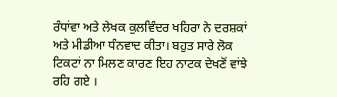ਰੰਧਾਂਵਾ ਅਤੇ ਲੇਖਕ ਕੁਲਵਿੰਦਰ ਖਹਿਰਾ ਨੇ ਦਰਸ਼ਕਾਂ ਅਤੇ ਮੀਡੀਆ ਧੰਨਵਾਦ ਕੀਤਾ। ਬਹੁਤ ਸਾਰੇ ਲੋਕ ਟਿਕਟਾਂ ਨਾ ਮਿਲਣ ਕਾਰਣ ਇਹ ਨਾਟਕ ਦੇਖਣੋਂ ਵਾਂਝੇ ਰਹਿ ਗਏ ।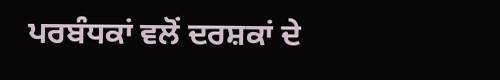ਪਰਬੰਧਕਾਂ ਵਲੋਂ ਦਰਸ਼ਕਾਂ ਦੇ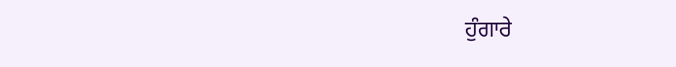ਹੁੰਗਾਰੇ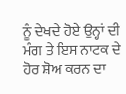ਨੂੰ ਦੇਖਦੇ ਹੋਏ ਉਨ੍ਹਾਂ ਦੀ ਮੰਗ ਤੇ ਇਸ ਨਾਟਕ ਦੇ ਹੋਰ ਸ਼ੋਅ ਕਰਨ ਦਾ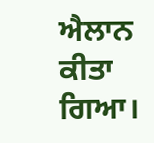ਐਲਾਨ ਕੀਤਾ ਗਿਆ।